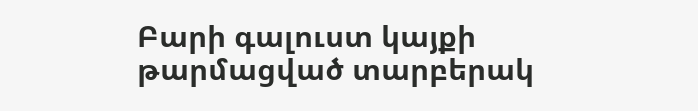Բարի գալուստ կայքի թարմացված տարբերակ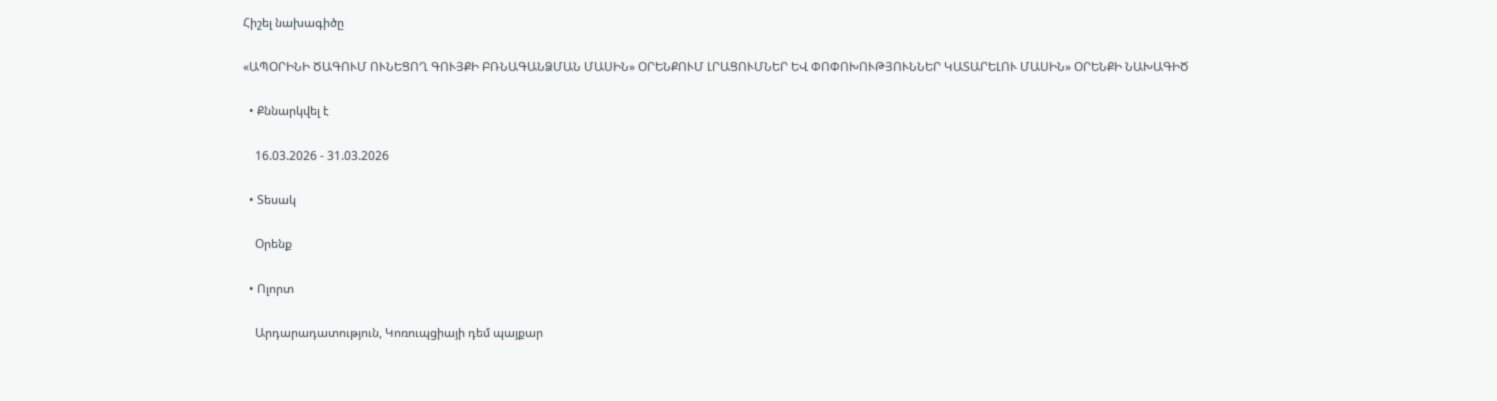Հիշել նախագիծը

«ԱՊՕՐԻՆԻ ԾԱԳՈՒՄ ՈՒՆԵՑՈՂ ԳՈՒՅՔԻ ԲՌՆԱԳԱՆՁՄԱՆ ՄԱՍԻՆ» ՕՐԵՆՔՈՒՄ ԼՐԱՑՈՒՄՆԵՐ ԵՎ ՓՈՓՈԽՈՒԹՅՈՒՆՆԵՐ ԿԱՏԱՐԵԼՈՒ ՄԱՍԻՆ» ՕՐԵՆՔԻ ՆԱԽԱԳԻԾ

  • Քննարկվել է

    16.03.2026 - 31.03.2026

  • Տեսակ

    Օրենք

  • Ոլորտ

    Արդարադատություն, Կոռուպցիայի դեմ պայքար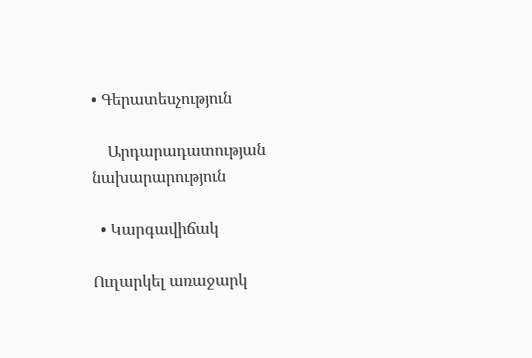• Գերատեսչություն

    Արդարադատության նախարարություն

  • Կարգավիճակ

Ուղարկել առաջարկ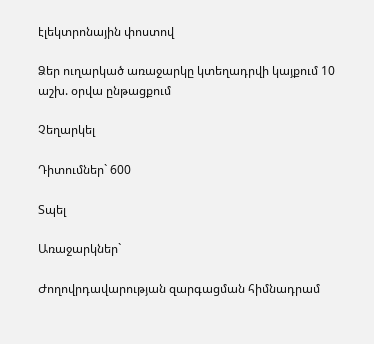էլեկտրոնային փոստով

Ձեր ուղարկած առաջարկը կտեղադրվի կայքում 10 աշխ. օրվա ընթացքում

Չեղարկել

Դիտումներ` 600

Տպել

Առաջարկներ`

Ժողովրդավարության զարգացման հիմնադրամ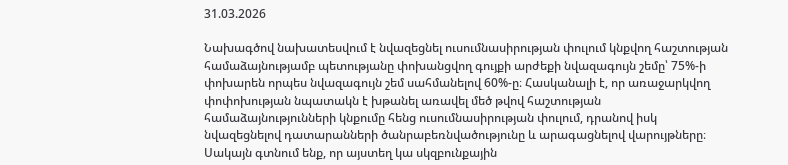31.03.2026

Նախագծով նախատեսվում է նվազեցնել ուսումնասիրության փուլում կնքվող հաշտության համաձայնությամբ պետությանը փոխանցվող գույքի արժեքի նվազագույն շեմը՝ 75%-ի փոխարեն որպես նվազագույն շեմ սահմանելով 60%-ը։ Հասկանալի է, որ առաջարկվող փոփոխության նպատակն է խթանել առավել մեծ թվով հաշտության համաձայնությունների կնքումը հենց ուսումնասիրության փուլում, դրանով իսկ նվազեցնելով դատարանների ծանրաբեռնվածությունը և արագացնելով վարույթները։ Սակայն գտնում ենք, որ այստեղ կա սկզբունքային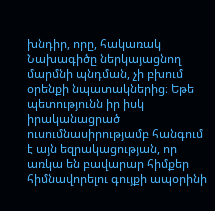խնդիր, որը, հակառակ Նախագիծը ներկայացնող մարմնի պնդման, չի բխում օրենքի նպատակներից։ Եթե պետությունն իր իսկ իրականացրած ուսումնասիրությամբ հանգում է այն եզրակացության, որ առկա են բավարար հիմքեր հիմնավորելու գույքի ապօրինի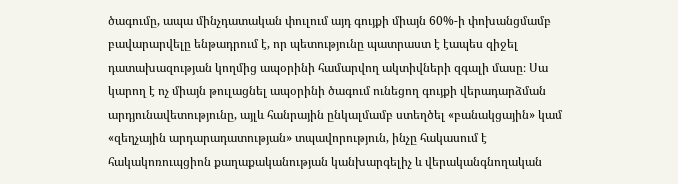ծագումը, ապա մինչդատական փուլում այդ գույքի միայն 60%-ի փոխանցմամբ բավարարվելը ենթադրում է, որ պետությունը պատրաստ է էապես զիջել դատախազության կողմից ապօրինի համարվող ակտիվների զգալի մասը։ Սա կարող է ոչ միայն թուլացնել ապօրինի ծագում ունեցող գույքի վերադարձման արդյունավետությունը, այլև հանրային ընկալմամբ ստեղծել «բանակցային» կամ «զեղչային արդարադատության» տպավորություն, ինչը հակասում է հակակոռուպցիոն քաղաքականության կանխարգելիչ և վերականգնողական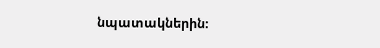նպատակներին։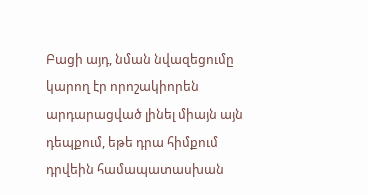Բացի այդ, նման նվազեցումը կարող էր որոշակիորեն արդարացված լինել միայն այն դեպքում, եթե դրա հիմքում դրվեին համապատասխան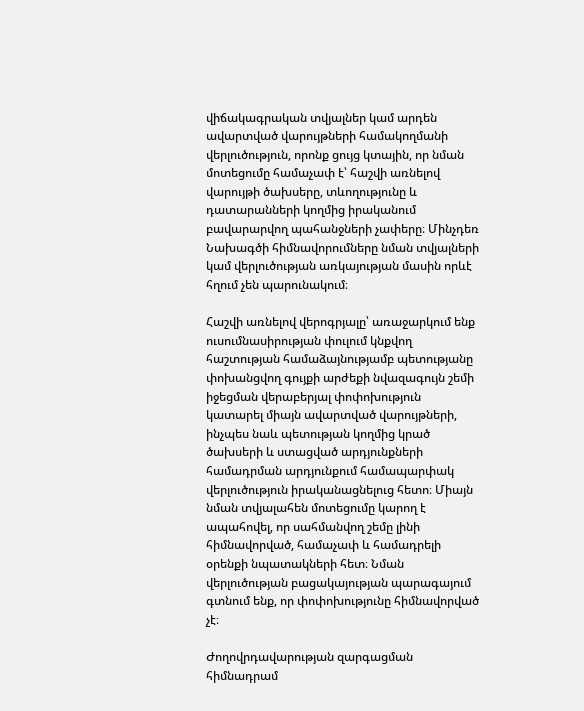վիճակագրական տվյալներ կամ արդեն ավարտված վարույթների համակողմանի վերլուծություն, որոնք ցույց կտային, որ նման մոտեցումը համաչափ է՝ հաշվի առնելով վարույթի ծախսերը, տևողությունը և դատարանների կողմից իրականում բավարարվող պահանջների չափերը։ Մինչդեռ Նախագծի հիմնավորումները նման տվյալների կամ վերլուծության առկայության մասին որևէ հղում չեն պարունակում։

Հաշվի առնելով վերոգրյալը՝ առաջարկում ենք ուսումնասիրության փուլում կնքվող հաշտության համաձայնությամբ պետությանը փոխանցվող գույքի արժեքի նվազագույն շեմի իջեցման վերաբերյալ փոփոխություն կատարել միայն ավարտված վարույթների, ինչպես նաև պետության կողմից կրած ծախսերի և ստացված արդյունքների համադրման արդյունքում համապարփակ վերլուծություն իրականացնելուց հետո։ Միայն նման տվյալահեն մոտեցումը կարող է ապահովել, որ սահմանվող շեմը լինի հիմնավորված, համաչափ և համադրելի օրենքի նպատակների հետ։ Նման վերլուծության բացակայության պարագայում գտնում ենք, որ փոփոխությունը հիմնավորված չէ։

Ժողովրդավարության զարգացման հիմնադրամ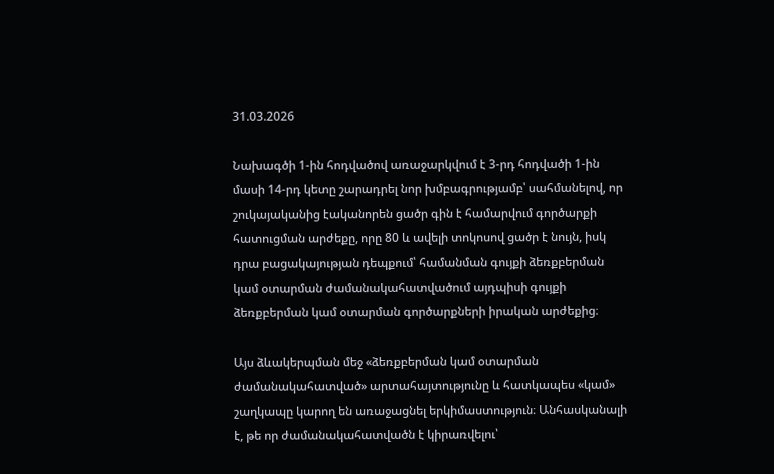31.03.2026

Նախագծի 1-ին հոդվածով առաջարկվում է 3-րդ հոդվածի 1-ին մասի 14-րդ կետը շարադրել նոր խմբագրությամբ՝ սահմանելով, որ շուկայականից էականորեն ցածր գին է համարվում գործարքի հատուցման արժեքը, որը 80 և ավելի տոկոսով ցածր է նույն, իսկ դրա բացակայության դեպքում՝ համանման գույքի ձեռքբերման կամ օտարման ժամանակահատվածում այդպիսի գույքի ձեռքբերման կամ օտարման գործարքների իրական արժեքից։

Այս ձևակերպման մեջ «ձեռքբերման կամ օտարման ժամանակահատված» արտահայտությունը և հատկապես «կամ» շաղկապը կարող են առաջացնել երկիմաստություն։ Անհասկանալի է, թե որ ժամանակահատվածն է կիրառվելու՝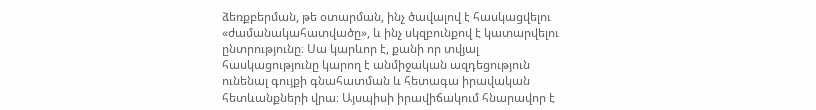ձեռքբերման, թե օտարման, ինչ ծավալով է հասկացվելու «ժամանակահատվածը», և ինչ սկզբունքով է կատարվելու ընտրությունը։ Սա կարևոր է, քանի որ տվյալ հասկացությունը կարող է անմիջական ազդեցություն ունենալ գույքի գնահատման և հետագա իրավական հետևանքների վրա։ Այսպիսի իրավիճակում հնարավոր է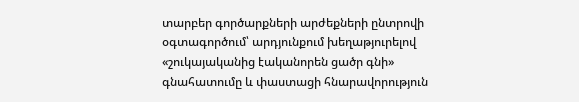տարբեր գործարքների արժեքների ընտրովի օգտագործում՝ արդյունքում խեղաթյուրելով «շուկայականից էականորեն ցածր գնի» գնահատումը և փաստացի հնարավորություն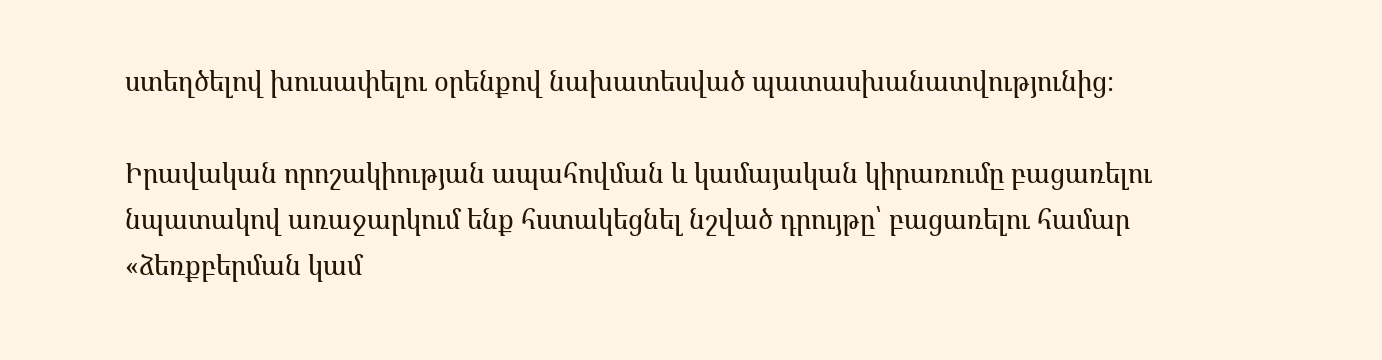ստեղծելով խուսափելու օրենքով նախատեսված պատասխանատվությունից։

Իրավական որոշակիության ապահովման և կամայական կիրառումը բացառելու նպատակով առաջարկում ենք հստակեցնել նշված դրույթը՝ բացառելու համար «ձեռքբերման կամ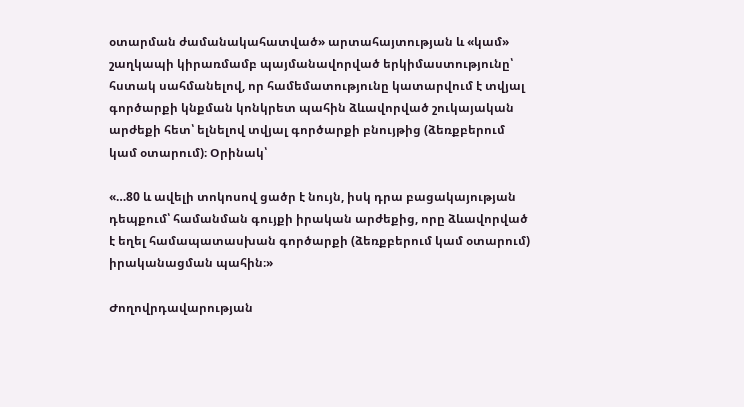օտարման ժամանակահատված» արտահայտության և «կամ» շաղկապի կիրառմամբ պայմանավորված երկիմաստությունը՝ հստակ սահմանելով, որ համեմատությունը կատարվում է տվյալ գործարքի կնքման կոնկրետ պահին ձևավորված շուկայական արժեքի հետ՝ ելնելով տվյալ գործարքի բնույթից (ձեռքբերում կամ օտարում)։ Օրինակ՝

«…80 և ավելի տոկոսով ցածր է նույն, իսկ դրա բացակայության դեպքում՝ համանման գույքի իրական արժեքից, որը ձևավորված է եղել համապատասխան գործարքի (ձեռքբերում կամ օտարում) իրականացման պահին։»

Ժողովրդավարության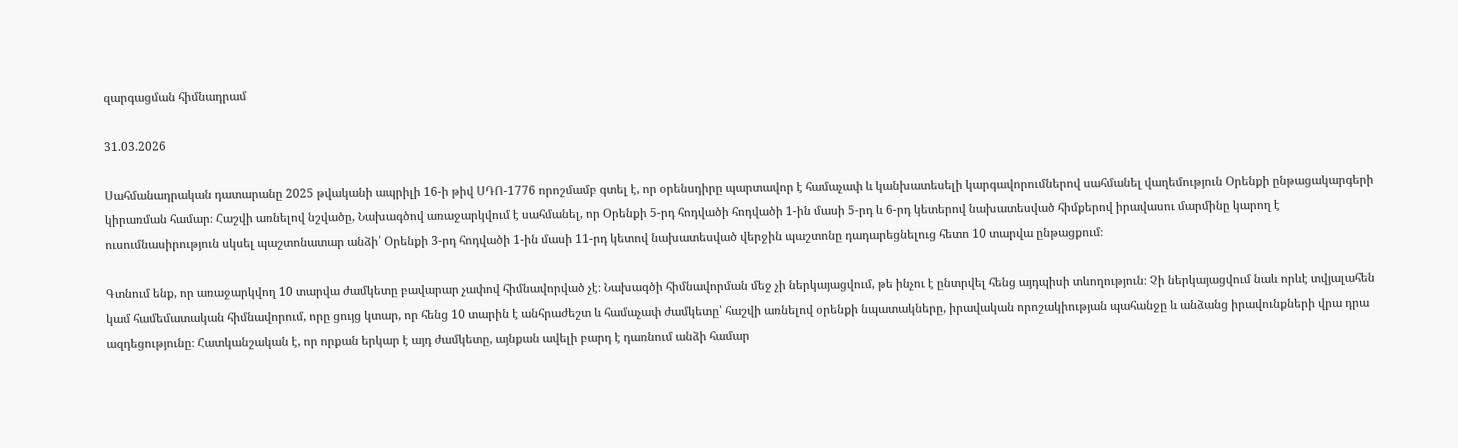զարգացման հիմնադրամ

31.03.2026

Սահմանադրական դատարանը 2025 թվականի ապրիլի 16-ի թիվ ՍԴՈ-1776 որոշմամբ գտել է, որ օրենսդիրը պարտավոր է համաչափ և կանխատեսելի կարգավորումներով սահմանել վաղեմություն Օրենքի ընթացակարգերի կիրառման համար։ Հաշվի առնելով նշվածը, Նախագծով առաջարկվում է սահմանել, որ Օրենքի 5-րդ հոդվածի հոդվածի 1-ին մասի 5-րդ և 6-րդ կետերով նախատեսված հիմքերով իրավասու մարմինը կարող է ուսումնասիրություն սկսել պաշտոնատար անձի՝ Օրենքի 3-րդ հոդվածի 1-ին մասի 11-րդ կետով նախատեսված վերջին պաշտոնը դադարեցնելուց հետո 10 տարվա ընթացքում։

Գտնում ենք, որ առաջարկվող 10 տարվա ժամկետը բավարար չափով հիմնավորված չէ։ Նախագծի հիմնավորման մեջ չի ներկայացվում, թե ինչու է ընտրվել հենց այդպիսի տևողություն։ Չի ներկայացվում նաև որևէ տվյալահեն կամ համեմատական հիմնավորում, որը ցույց կտար, որ հենց 10 տարին է անհրաժեշտ և համաչափ ժամկետը՝ հաշվի առնելով օրենքի նպատակները, իրավական որոշակիության պահանջը և անձանց իրավունքների վրա դրա ազդեցությունը։ Հատկանշական է, որ որքան երկար է այդ ժամկետը, այնքան ավելի բարդ է դառնում անձի համար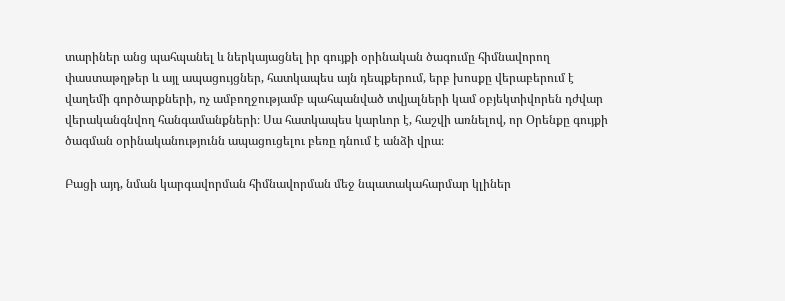տարիներ անց պահպանել և ներկայացնել իր գույքի օրինական ծագումը հիմնավորող փաստաթղթեր և այլ ապացույցներ, հատկապես այն դեպքերում, երբ խոսքը վերաբերում է վաղեմի գործարքների, ոչ ամբողջությամբ պահպանված տվյալների կամ օբյեկտիվորեն դժվար վերականգնվող հանգամանքների։ Սա հատկապես կարևոր է, հաշվի առնելով, որ Օրենքը գույքի ծագման օրինականությունն ապացուցելու բեռը դնում է անձի վրա։

Բացի այդ, նման կարգավորման հիմնավորման մեջ նպատակահարմար կլիներ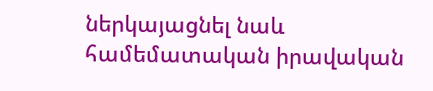ներկայացնել նաև համեմատական իրավական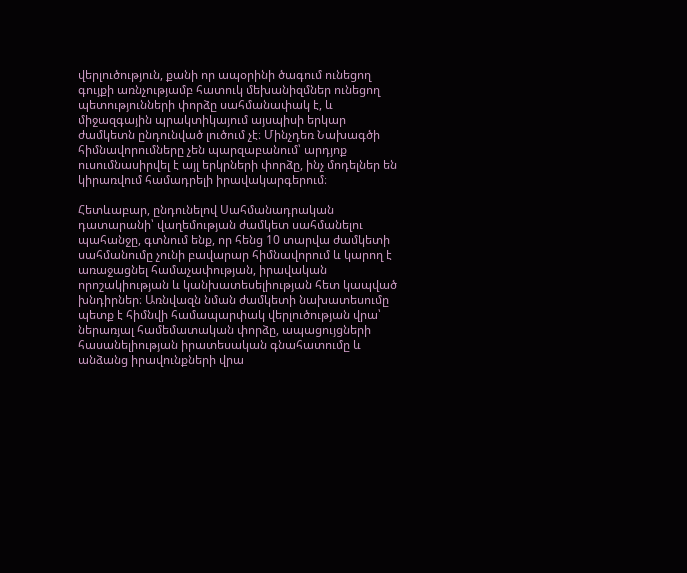վերլուծություն, քանի որ ապօրինի ծագում ունեցող գույքի առնչությամբ հատուկ մեխանիզմներ ունեցող պետությունների փորձը սահմանափակ է, և միջազգային պրակտիկայում այսպիսի երկար ժամկետն ընդունված լուծում չէ։ Մինչդեռ Նախագծի հիմնավորումները չեն պարզաբանում՝ արդյոք ուսումնասիրվել է այլ երկրների փորձը, ինչ մոդելներ են կիրառվում համադրելի իրավակարգերում։

Հետևաբար, ընդունելով Սահմանադրական դատարանի՝ վաղեմության ժամկետ սահմանելու պահանջը, գտնում ենք, որ հենց 10 տարվա ժամկետի սահմանումը չունի բավարար հիմնավորում և կարող է առաջացնել համաչափության, իրավական որոշակիության և կանխատեսելիության հետ կապված խնդիրներ։ Առնվազն նման ժամկետի նախատեսումը պետք է հիմնվի համապարփակ վերլուծության վրա՝ ներառյալ համեմատական փորձը, ապացույցների հասանելիության իրատեսական գնահատումը և անձանց իրավունքների վրա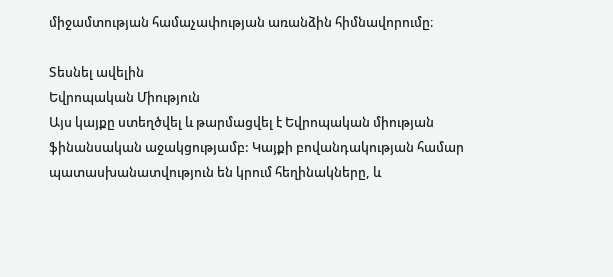միջամտության համաչափության առանձին հիմնավորումը։

Տեսնել ավելին
Եվրոպական Միություն
Այս կայքը ստեղծվել և թարմացվել է Եվրոպական միության ֆինանսական աջակցությամբ: Կայքի բովանդակության համար պատասխանատվություն են կրում հեղինակները, և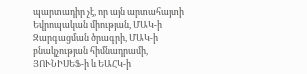պարտադիր չէ, որ այն արտահայտի Եվրոպական միության, ՄԱԿ-ի Զարգացման ծրագրի, ՄԱԿ-ի բնակչության հիմնադրամի, ՅՈՒՆԻՍԵՖ-ի և ԵԱՀԿ-ի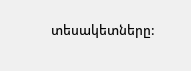տեսակետները: